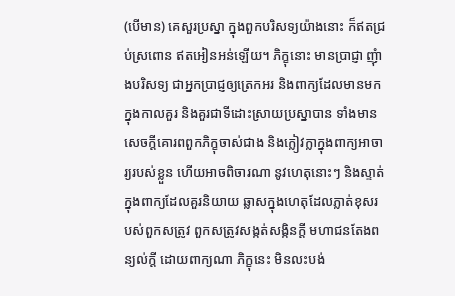(បើមាន) គេសួរប្រស្នា ក្នុងពួកបរិសទ្យយ៉ាងនោះ ក៏ឥតជ្រប់ស្រពោន ឥតអៀនអន់ឡើយ។ ភិក្ខុនោះ មានប្រាជ្ញា ញុំាងបរិសទ្យ ជាអ្នកប្រាជ្ញឲ្យត្រេកអរ និងពាក្យដែលមានមកក្នុងកាលគួរ និងគួរជាទីដោះស្រាយប្រស្នាបាន ទាំងមានសេចក្តីគោរពពួកភិក្ខុចាស់ជាង និងក្លៀវក្លាក្នុងពាក្យអាចារ្យរបស់ខ្លួន ហើយអាចពិចារណា នូវហេតុនោះៗ និងស្ទាត់ក្នុងពាក្យដែលគួរនិយាយ ឆ្លាសក្នុងហេតុដែលភ្លាត់ខុសរបស់ពួកសត្រូវ ពួកសត្រូវសង្កត់សង្កិនក្តី មហាជនតែងពន្យល់ក្តី ដោយពាក្យណា ភិក្ខុនេះ មិនលះបង់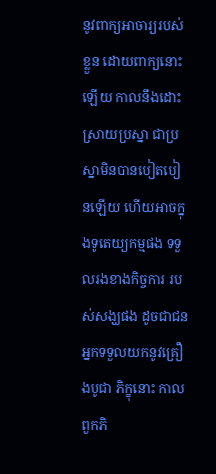នូវពាក្យអាចារ្យរបស់ខ្លួន ដោយពាក្យនោះឡើយ កាលនឹងដោះស្រាយប្រស្នា ជាប្រស្នាមិនបានបៀតបៀនឡើយ ហើយអាចក្នុងទូតេយ្យកម្មផង ទទួលរងខាងកិច្ចការ របស់សង្ឃផង ដូចជាជនអ្នកទទួលយកនូវគ្រឿងបូជា ភិក្ខុនោះ កាលពួកភិ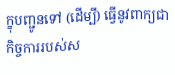ក្ខុបញ្ជូនទៅ (ដើម្បី) ធ្វើនូវពាក្យជាកិច្ចការរបស់ស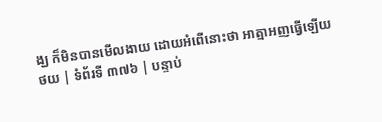ង្ឃ ក៏មិនបានមើលងាយ ដោយអំពើនោះថា អាត្មាអញធ្វើឡើយ
ថយ | ទំព័រទី ៣៧៦ | បន្ទាប់